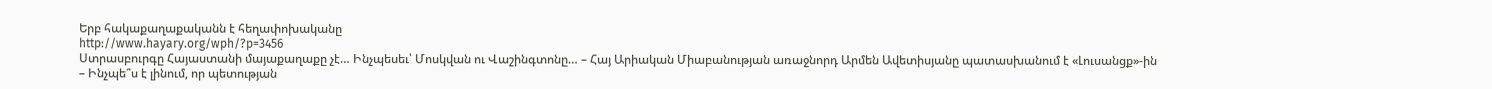Երբ հակաքաղաքականն է հեղափոխականը
http://www.hayary.org/wph/?p=3456
Ստրասբուրգը Հայաստանի մայաքաղաքը չէ… Ինչպեսեւ՝ Մոսկվան ու Վաշինգտոնը… – Հայ Արիական Միաբանության առաջնորդ Արմեն Ավետիսյանը պատասխանում է «Լուսանցք»-ին
– Ինչպե՞ս է լինում, որ պետության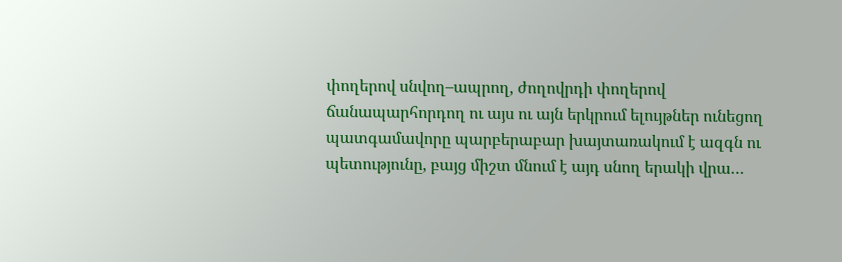փողերով սնվող–ապրող, ժողովրդի փողերով ճանապարհորդող ու այս ու այն երկրում ելույթներ ունեցող պատգամավորը պարբերաբար խայտառակում է ազգն ու պետությունը, բայց միշտ մնում է այդ սնող երակի վրա…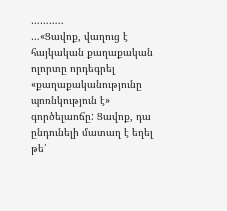………..
…«Ցավոք, վաղուց է հայկական քաղաքական ոլորտը որդեգրել «քաղաքականությունը պոռնկություն է» գործելաոճը: Ցավոք, դա ընդունելի մատաղ է եղել թե՛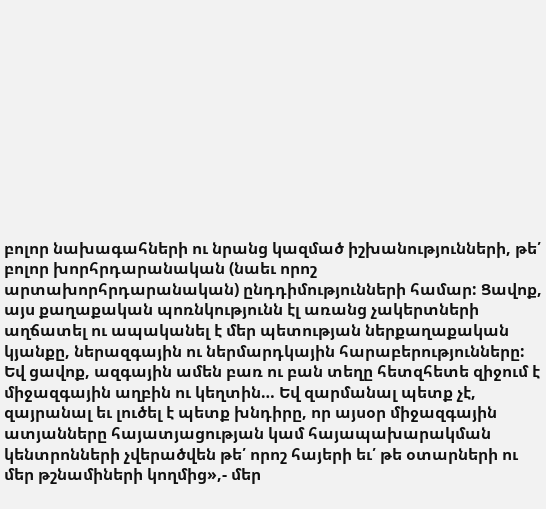բոլոր նախագահների ու նրանց կազմած իշխանությունների, թե՛ բոլոր խորհրդարանական (նաեւ որոշ արտախորհրդարանական) ընդդիմությունների համար: Ցավոք, այս քաղաքական պոռնկությունն էլ առանց չակերտների աղճատել ու ապականել է մեր պետության ներքաղաքական կյանքը, ներազգային ու ներմարդկային հարաբերությունները: Եվ ցավոք, ազգային ամեն բառ ու բան տեղը հետզհետե զիջում է միջազգային աղբին ու կեղտին… Եվ զարմանալ պետք չէ, զայրանալ եւ լուծել է պետք խնդիրը, որ այսօր միջազգային ատյանները հայատյացության կամ հայապախարակման կենտրոնների չվերածվեն թե՛ որոշ հայերի եւ՛ թե օտարների ու մեր թշնամիների կողմից»,- մեր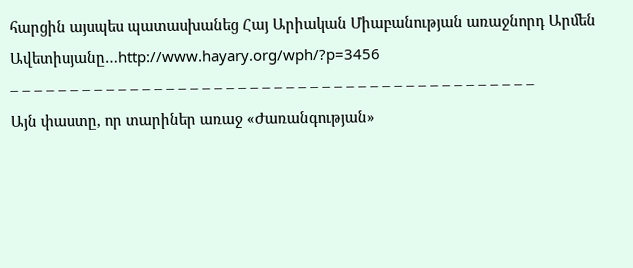հարցին այսպես պատասխանեց Հայ Արիական Միաբանության առաջնորդ Արմեն Ավետիսյանը…http://www.hayary.org/wph/?p=3456
– – – – – – – – – – – – – – – – – – – – – – – – – – – – – – – – – – – – – – – – – – – –
Այն փաստը, որ տարիներ առաջ «Ժառանգության»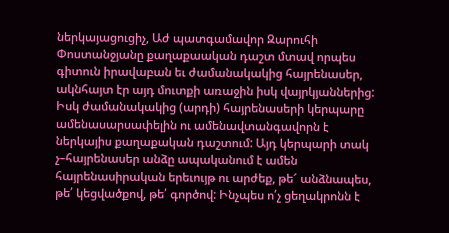ներկայացուցիչ, Աժ պատգամավոր Զարուհի Փոստանջյանը քաղաքաական դաշտ մտավ որպես գիտուն իրավաբան եւ ժամանակակից հայրենասեր, ակնհայտ էր այդ մուտքի առաջին իսկ վայրկյաններից: Իսկ ժամանակակից (արդի) հայրենասերի կերպարը ամենասարսափելին ու ամենավտանգավորն է ներկայիս քաղաքական դաշտում: Այդ կերպարի տակ չ–հայրենասեր անձը ապականում է ամեն հայրենասիրական երեւույթ ու արժեք, թե՜ անձնապես, թե՛ կեցվածքով, թե՛ գործով: Ինչպես ո՛չ ցեղակրոնն է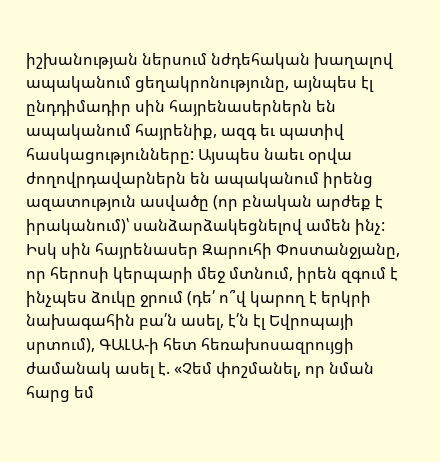իշխանության ներսում նժդեհական խաղալով ապականում ցեղակրոնությունը, այնպես էլ ընդդիմադիր սին հայրենասերներն են ապականում հայրենիք, ազգ եւ պատիվ հասկացությունները: Այսպես նաեւ օրվա ժողովրդավարներն են ապականում իրենց ազատություն ասվածը (որ բնական արժեք է իրականում)՝ սանձարձակեցնելով ամեն ինչ:
Իսկ սին հայրենասեր Զարուհի Փոստանջյանը, որ հերոսի կերպարի մեջ մտնում, իրեն զգում է ինչպես ձուկը ջրում (դե՛ ո՞վ կարող է երկրի նախագահին բա՛ն ասել, է՛ն էլ Եվրոպայի սրտում), ԳԱԼԱ-ի հետ հեռախոսազրույցի ժամանակ ասել է. «Չեմ փոշմանել, որ նման հարց եմ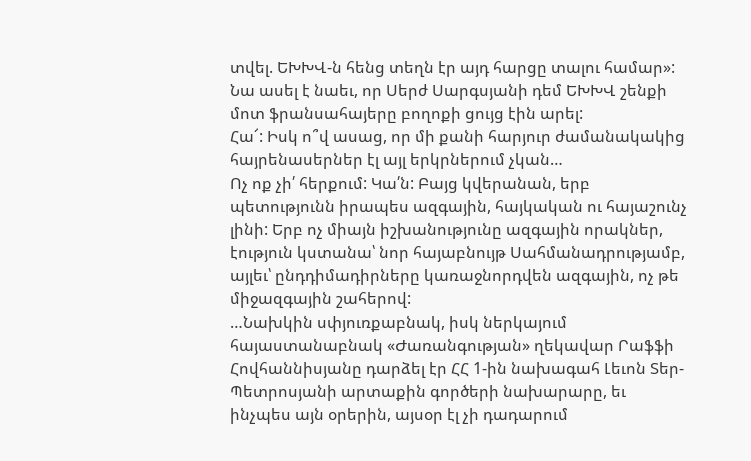տվել. ԵԽԽՎ-ն հենց տեղն էր այդ հարցը տալու համար»: Նա ասել է նաեւ, որ Սերժ Սարգսյանի դեմ ԵԽԽՎ շենքի մոտ ֆրանսահայերը բողոքի ցույց էին արել:
Հա՜: Իսկ ո՞վ ասաց, որ մի քանի հարյուր ժամանակակից հայրենասերներ էլ այլ երկրներում չկան…
Ոչ ոք չի՛ հերքում: Կա՛ն: Բայց կվերանան, երբ պետությունն իրապես ազգային, հայկական ու հայաշունչ լինի: Երբ ոչ միայն իշխանությունը ազգային որակներ, էություն կստանա՝ նոր հայաբնույթ Սահմանադրությամբ, այլեւ՝ ընդդիմադիրները կառաջնորդվեն ազգային, ոչ թե միջազգային շահերով:
…Նախկին սփյուռքաբնակ, իսկ ներկայում հայաստանաբնակ «Ժառանգության» ղեկավար Րաֆֆի Հովհաննիսյանը դարձել էր ՀՀ 1-ին նախագահ Լեւոն Տեր-Պետրոսյանի արտաքին գործերի նախարարը, եւ ինչպես այն օրերին, այսօր էլ չի դադարում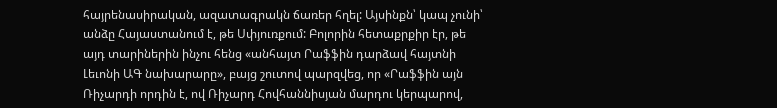հայրենասիրական, ազատագրակն ճառեր հղել: Այսինքն՝ կապ չունի՝ անձը Հայաստանում է, թե Սփյուռքում: Բոլորին հետաքրքիր էր, թե այդ տարիներին ինչու հենց «անհայտ Րաֆֆին դարձավ հայտնի Լեւոնի ԱԳ նախարարը», բայց շուտով պարզվեց, որ «Րաֆֆին այն Ռիչարդի որդին է, ով Ռիչարդ Հովհաննիսյան մարդու կերպարով,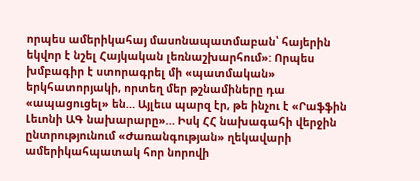որպես ամերիկահայ մասոնապատմաբան՝ հայերին եկվոր է նշել Հայկական լեռնաշխարհում»: Որպես խմբագիր է ստորագրել մի «պատմական» երկհատորյակի, որտեղ մեր թշնամիները դա «ապացուցել» են… Այլեւս պարզ էր, թե ինչու է «Րաֆֆին Լեւոնի ԱԳ նախարարը»… Իսկ ՀՀ նախագահի վերջին ընտրությունում «Ժառանգության» ղեկավարի ամերիկահպատակ հոր նորովի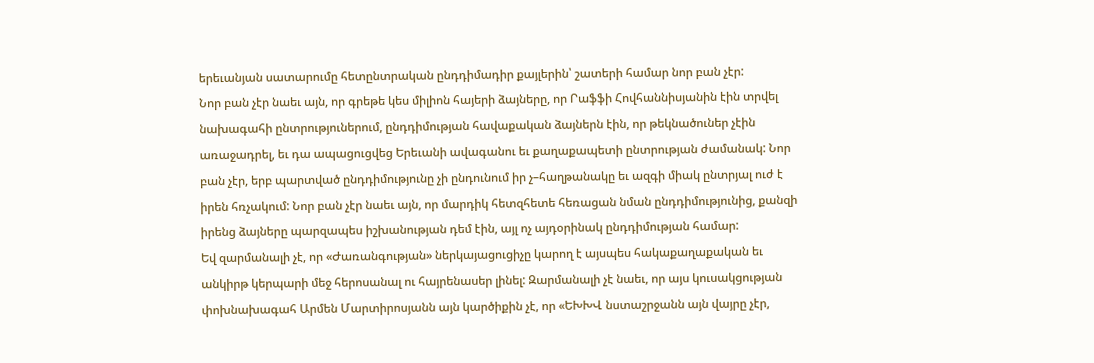երեւանյան սատարումը հետընտրական ընդդիմադիր քայլերին՝ շատերի համար նոր բան չէր:
Նոր բան չէր նաեւ այն, որ գրեթե կես միլիոն հայերի ձայները, որ Րաֆֆի Հովհաննիսյանին էին տրվել նախագահի ընտրություներում, ընդդիմության հավաքական ձայներն էին, որ թեկնածուներ չէին առաջադրել, եւ դա ապացուցվեց Երեւանի ավագանու եւ քաղաքապետի ընտրության ժամանակ: Նոր բան չէր, երբ պարտված ընդդիմությունը չի ընդունում իր չ–հաղթանակը եւ ազգի միակ ընտրյալ ուժ է իրեն հռչակում: Նոր բան չէր նաեւ այն, որ մարդիկ հետզհետե հեռացան նման ընդդիմությունից, քանզի իրենց ձայները պարզապես իշխանության դեմ էին, այլ ոչ այդօրինակ ընդդիմության համար:
Եվ զարմանալի չէ, որ «Ժառանգության» ներկայացուցիչը կարող է այսպես հակաքաղաքական եւ անկիրթ կերպարի մեջ հերոսանալ ու հայրենասեր լինել: Զարմանալի չէ նաեւ, որ այս կուսակցության փոխնախագահ Արմեն Մարտիրոսյանն այն կարծիքին չէ, որ «ԵԽԽՎ նստաշրջանն այն վայրը չէր,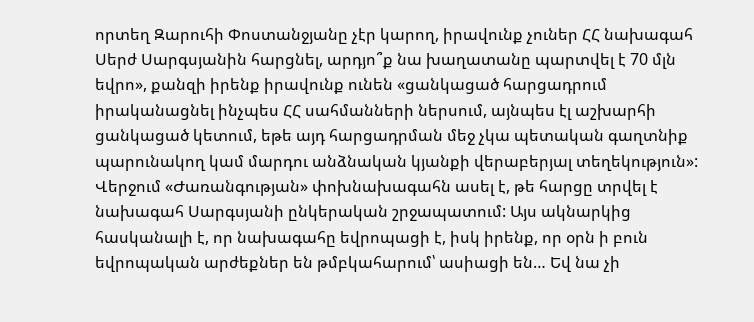որտեղ Զարուհի Փոստանջյանը չէր կարող, իրավունք չուներ ՀՀ նախագահ Սերժ Սարգսյանին հարցնել, արդյո՞ք նա խաղատանը պարտվել է 70 մլն եվրո», քանզի իրենք իրավունք ունեն «ցանկացած հարցադրում իրականացնել ինչպես ՀՀ սահմանների ներսում, այնպես էլ աշխարհի ցանկացած կետում, եթե այդ հարցադրման մեջ չկա պետական գաղտնիք պարունակող կամ մարդու անձնական կյանքի վերաբերյալ տեղեկություն»: Վերջում «Ժառանգության» փոխնախագահն ասել է, թե հարցը տրվել է նախագահ Սարգսյանի ընկերական շրջապատում: Այս ակնարկից հասկանալի է, որ նախագահը եվրոպացի է, իսկ իրենք, որ օրն ի բուն եվրոպական արժեքներ են թմբկահարում՝ ասիացի են… Եվ նա չի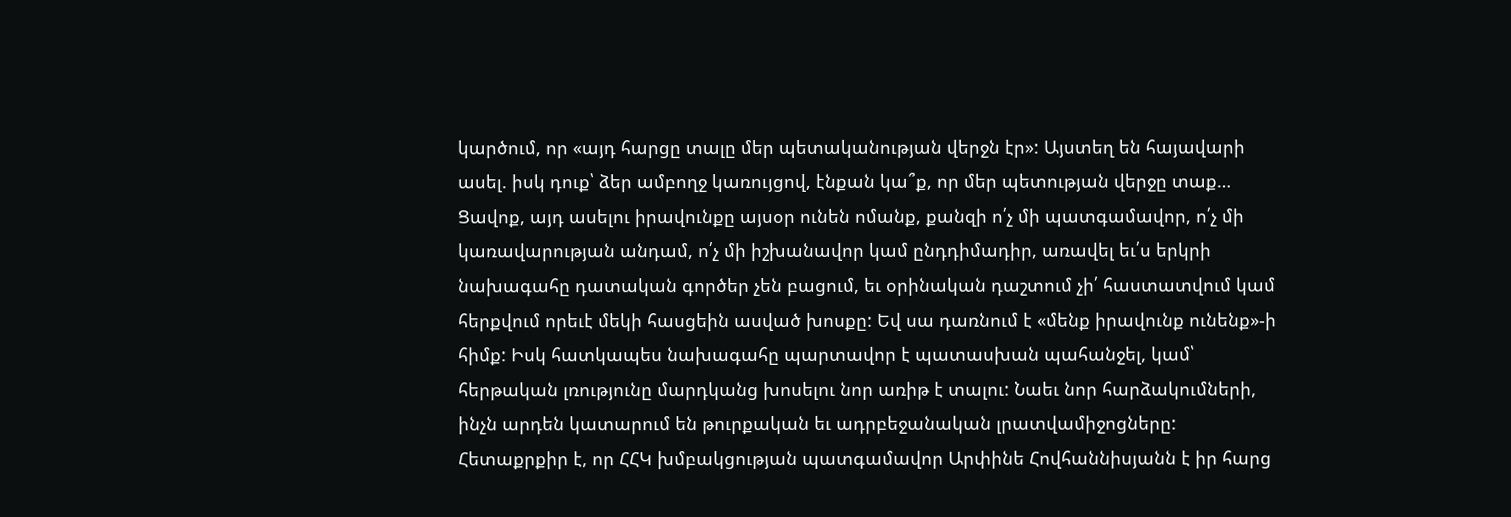կարծում, որ «այդ հարցը տալը մեր պետականության վերջն էր»: Այստեղ են հայավարի ասել. իսկ դուք՝ ձեր ամբողջ կառույցով, էնքան կա՞ք, որ մեր պետության վերջը տաք…
Ցավոք, այդ ասելու իրավունքը այսօր ունեն ոմանք, քանզի ո՛չ մի պատգամավոր, ո՛չ մի կառավարության անդամ, ո՛չ մի իշխանավոր կամ ընդդիմադիր, առավել եւ՛ս երկրի նախագահը դատական գործեր չեն բացում, եւ օրինական դաշտում չի՛ հաստատվում կամ հերքվում որեւէ մեկի հասցեին ասված խոսքը: Եվ սա դառնում է «մենք իրավունք ունենք»-ի հիմք: Իսկ հատկապես նախագահը պարտավոր է պատասխան պահանջել, կամ՝ հերթական լռությունը մարդկանց խոսելու նոր առիթ է տալու: Նաեւ նոր հարձակումների, ինչն արդեն կատարում են թուրքական եւ ադրբեջանական լրատվամիջոցները:
Հետաքրքիր է, որ ՀՀԿ խմբակցության պատգամավոր Արփինե Հովհաննիսյանն է իր հարց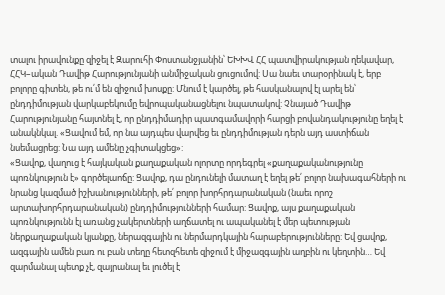տալու իրավունքը զիջել է Զարուհի Փոստանջյանին՝ ԵԽԽՎ ՀՀ պատվիրակության ղեկավար, ՀՀԿ–ական Դավիթ Հարությունյանի անմիջական ցուցումով: Սա նաեւ տարօրինակ է, երբ բոլորը գիտեն, թե ու՛մ են զիջում խոսքը: Մնում է կարծել, թե հասկանալով էլ արել են՝ ընդդիմության վարկաբեկումը եվրոպականացնելու նպատակով: Չնայած Դավիթ Հարությունյանը հայտնել է, որ ընդդիմադիր պատգամավորի հարցի բովանդակությունը եղել է անակնկալ. «Ցավում եմ, որ նա այդպես վարվեց եւ ընդդիմության դերն այդ աստիճան նսեմացրեց: Նա այդ ամենը չգիտակցեց»:
«Ցավոք, վաղուց է հայկական քաղաքական ոլորտը որդեգրել «քաղաքականությունը պոռնկություն է» գործելաոճը: Ցավոք, դա ընդունելի մատաղ է եղել թե՛ բոլոր նախագահների ու նրանց կազմած իշխանությունների, թե՛ բոլոր խորհրդարանական (նաեւ որոշ արտախորհրդարանական) ընդդիմությունների համար: Ցավոք, այս քաղաքական պոռնկությունն էլ առանց չակերտների աղճատել ու ապականել է մեր պետության ներքաղաքական կյանքը, ներազգային ու ներմարդկային հարաբերությունները: Եվ ցավոք, ազգային ամեն բառ ու բան տեղը հետզհետե զիջում է միջազգային աղբին ու կեղտին… Եվ զարմանալ պետք չէ, զայրանալ եւ լուծել է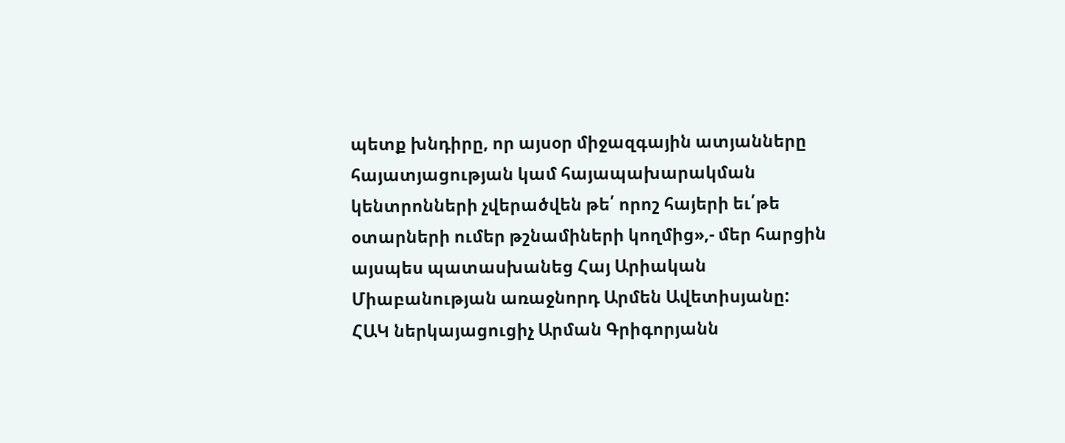պետք խնդիրը, որ այսօր միջազգային ատյանները հայատյացության կամ հայապախարակման կենտրոնների չվերածվեն թե՛ որոշ հայերի եւ՛թե օտարների ումեր թշնամիների կողմից»,- մեր հարցին այսպես պատասխանեց Հայ Արիական Միաբանության առաջնորդ Արմեն Ավետիսյանը:
ՀԱԿ ներկայացուցիչ Արման Գրիգորյանն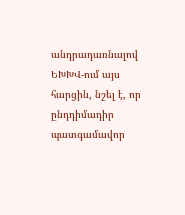անդրադառնալով ԵԽԽՎ-ում այս հարցին, նշել է, որ ընդդիմադիր պատգամավոր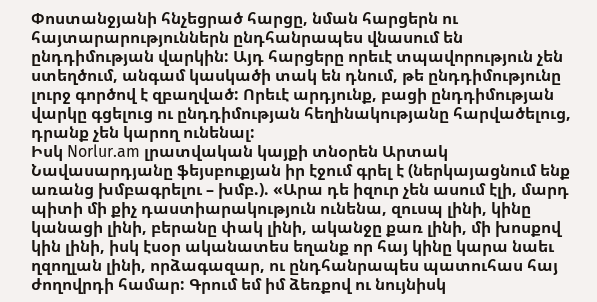Փոստանջյանի հնչեցրած հարցը, նման հարցերն ու հայտարարություններն ընդհանրապես վնասում են ընդդիմության վարկին: Այդ հարցերը որեւէ տպավորություն չեն ստեղծում, անգամ կասկածի տակ են դնում, թե ընդդիմությունը լուրջ գործով է զբաղված: Որեւէ արդյունք, բացի ընդդիմության վարկը գցելուց ու ընդդիմության հեղինակությանը հարվածելուց, դրանք չեն կարող ունենալ:
Իսկ Norlur.am լրատվական կայքի տնօրեն Արտակ Նավասարդյանը ֆեյսբուքյան իր էջում գրել է (ներկայացնում ենք առանց խմբագրելու – խմբ.). «Արա դե իզուր չեն ասում էլի, մարդ պիտի մի քիչ դաստիարակություն ունենա, զուսպ լինի, կինը կանացի լինի, բերանը փակ լինի, ականջը քառ լինի, մի խոսքով կին լինի, իսկ էսօր ականատես եղանք որ հայ կինը կարա նաեւ ղզողլան լինի, որձագազար, ու ընդհանրապես պատուհաս հայ ժողովրդի համար: Գրում եմ իմ ձեռքով ու նույնիսկ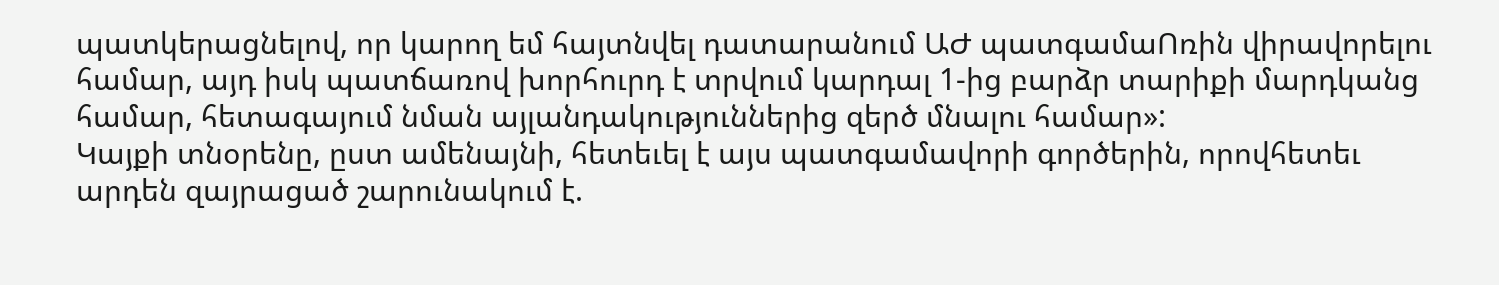պատկերացնելով, որ կարող եմ հայտնվել դատարանում ԱԺ պատգամաՈռին վիրավորելու համար, այդ իսկ պատճառով խորհուրդ է տրվում կարդալ 1-ից բարձր տարիքի մարդկանց համար, հետագայում նման այլանդակություններից զերծ մնալու համար»:
Կայքի տնօրենը, ըստ ամենայնի, հետեւել է այս պատգամավորի գործերին, որովհետեւ արդեն զայրացած շարունակում է.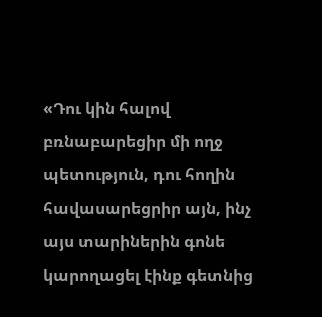«Դու կին հալով բռնաբարեցիր մի ողջ պետություն, դու հողին հավասարեցրիր այն, ինչ այս տարիներին գոնե կարողացել էինք գետնից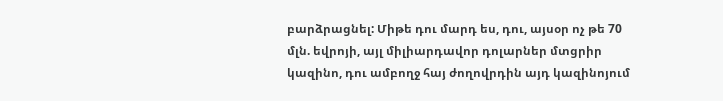բարձրացնել: Միթե դու մարդ ես, դու, այսօր ոչ թե 70 մլն. եվրոյի, այլ միլիարդավոր դոլարներ մտցրիր կազինո, դու ամբողջ հայ ժողովրդին այդ կազինոյում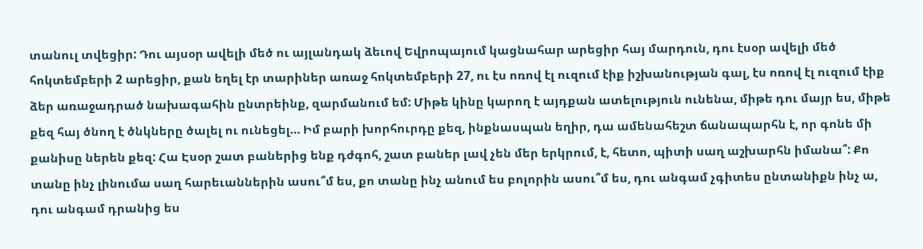տանուլ տվեցիր: Դու այսօր ավելի մեծ ու այլանդակ ձեւով Եվրոպայում կացնահար արեցիր հայ մարդուն, դու էսօր ավելի մեծ հոկտեմբերի 2 արեցիր, քան եղել էր տարիներ առաջ հոկտեմբերի 27, ու էս ոռով էլ ուզում էիք իշխանության գալ, էս ոռով էլ ուզում էիք ձեր առաջադրած նախագահին ընտրեինք, զարմանում եմ: Միթե կինը կարող է այդքան ատելություն ունենա, միթե դու մայր ես, միթե քեզ հայ ծնող է ծնկները ծալել ու ունեցել… Իմ բարի խորհուրդը քեզ, ինքնասպան եղիր, դա ամենահեշտ ճանապարհն է, որ գոնե մի քանիսը ներեն քեզ: Հա Էսօր շատ բաներից ենք դժգոհ, շատ բաներ լավ չեն մեր երկրում, է, հետո, պիտի սաղ աշխարհն իմանա՞: Քո տանը ինչ լինումա սաղ հարեւաններին ասու՞մ ես, քո տանը ինչ անում ես բոլորին ասու՞մ ես, դու անգամ չգիտես ընտանիքն ինչ ա, դու անգամ դրանից ես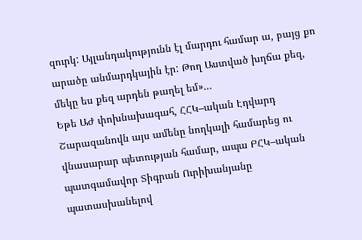զուրկ: Այլանդակությունն էլ մարդու համար ա, բայց քո արածը անմարդկային էր: Թող Աստված խղճա քեզ, մեկը ես քեզ արդեն թաղել եմ»…
Եթե ԱԺ փոխնախագահ, ՀՀԿ–ական Էդվարդ Շարազանովն այս ամենը նողկալի համարեց ու վնասարար պետության համար, ապա ԲՀԿ–ական պատգամավոր Տիգրան Ուրիխանյանը պատասխանելով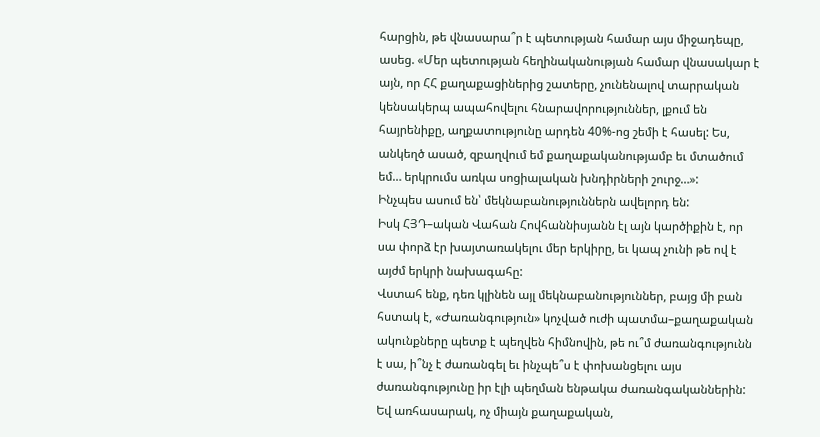հարցին, թե վնասարա՞ր է պետության համար այս միջադեպը, ասեց. «Մեր պետության հեղինականության համար վնասակար է այն, որ ՀՀ քաղաքացիներից շատերը, չունենալով տարրական կենսակերպ ապահովելու հնարավորություններ, լքում են հայրենիքը, աղքատությունը արդեն 40%-ոց շեմի է հասել: Ես, անկեղծ ասած, զբաղվում եմ քաղաքականությամբ եւ մտածում եմ… երկրումս առկա սոցիալական խնդիրների շուրջ…»:
Ինչպես ասում են՝ մեկնաբանություններն ավելորդ են:
Իսկ ՀՅԴ–ական Վահան Հովհաննիսյանն էլ այն կարծիքին է, որ սա փորձ էր խայտառակելու մեր երկիրը, եւ կապ չունի թե ով է այժմ երկրի նախագահը:
Վստահ ենք, դեռ կլինեն այլ մեկնաբանություններ, բայց մի բան հստակ է, «Ժառանգություն» կոչված ուժի պատմա–քաղաքական ակունքները պետք է պեղվեն հիմնովին, թե ու՞մ ժառանգությունն է սա, ի՞նչ է ժառանգել եւ ինչպե՞ս է փոխանցելու այս ժառանգությունը իր էլի պեղման ենթակա ժառանգականներին:
Եվ առհասարակ, ոչ միայն քաղաքական,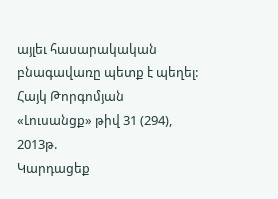այլեւ հասարակական բնագավառը պետք է պեղել:
Հայկ Թորգոմյան
«Լուսանցք» թիվ 31 (294), 2013թ.
Կարդացեք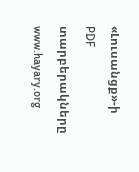«Լուսանցք»-ի PDF տարբերակները www.hayary.org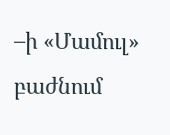–ի «Մամուլ» բաժնում